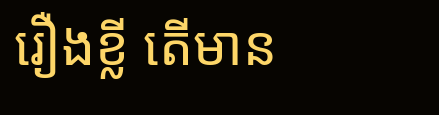រឿងខ្លី តើមាន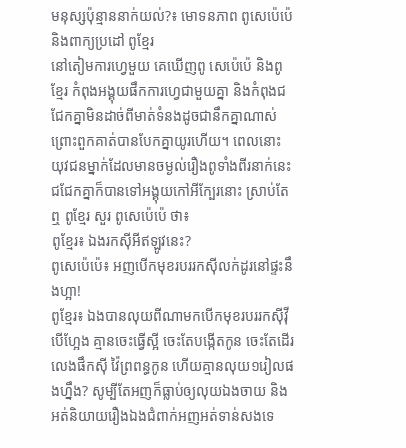មនុស្សប៉ុន្មាននាក់យល់?៖ មោទនភាព ពូសេប៉េប៉េ និងពាក្យប្រដៅ ពូខ្មែរ
នៅតៀមការហ្វេមួយ គេឃើញពូ សេប៉េប៉េ និងពូខ្មែរ កំពុងអង្គុយផឹកការហ្វេជាមួយគ្នា និងកំពុងជជែកគ្នាមិនដាច់ពីមាត់ទំនងដូចជានឹកគ្នាណាស់ព្រោះពួកគាត់បានបែកគ្នាយូរហើយ។ ពេលនោះយុវជនម្នាក់ដែលមានចម្ងល់រឿងពូទាំងពីរនាក់នេះជជែកគ្នាក៏បានទៅអង្គុយកៅអីក្បែរនោះ ស្រាប់តែឮ ពូខ្មែរ សួរ ពូសេប៉េប៉េ ថា៖
ពូខ្មែរ៖ ឯងរកស៊ីអីឥឡូវនេះ?
ពូសេប៉េប៉េ៖ អញបើកមុខរបររកស៊ីលក់ដូរនៅផ្ទះនឹងហ្អា!
ពូខ្មែរ៖ ឯងបានលុយពីណាមកបើកមុខរបររកស៊ីវ៉ី បើហ្អែង គ្មានចេះធ្វើស្អី ចេះតែបង្កើតកូន ចេះតែដើរលេងផឹកស៊ី វ៉ៃព្រពន្ធកូន ហើយគ្មានលុយ១រៀលផងហ្នឹង? សូម្បីតែអញក៏ធ្លាប់ឲ្យលុយឯងចាយ និងអត់និយាយរឿងឯងជំពាក់អញអត់ទាន់សងទេ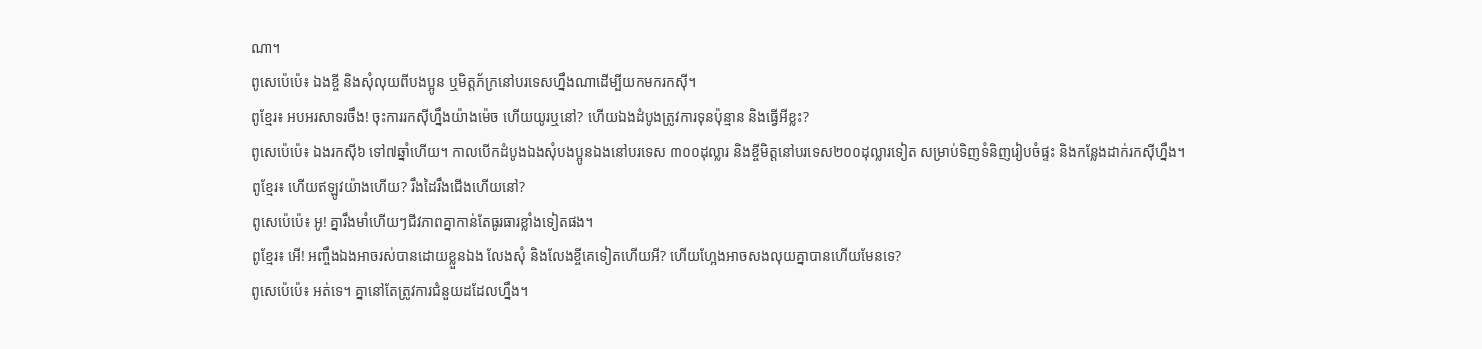ណា។
ពូសេប៉េប៉េ៖ ឯងខ្ចី និងសុំលុយពីបងប្អូន ឬមិត្តភ័ក្រនៅបរទេសហ្នឹងណាដើម្បីយកមករកស៊ី។
ពូខ្មែរ៖ អបអរសាទរចឹង! ចុះការរកស៊ីហ្នឹងយ៉ាងម៉េច ហើយយូរឬនៅ? ហើយឯងដំបូងត្រូវការទុនប៉ុន្មាន និងធ្វើអីខ្លះ?
ពូសេប៉េប៉េ៖ ឯងរកស៊ី៦ ទៅ៧ឆ្នាំហើយ។ កាលបើកដំបូងឯងសុំបងប្អូនឯងនៅបរទេស ៣០០ដុល្លារ និងខ្ចីមិត្តនៅបរទេស២០០ដុល្លារទៀត សម្រាប់ទិញទំនិញរៀបចំផ្ទះ និងកន្លែងដាក់រកស៊ីហ្នឹង។
ពូខ្មែរ៖ ហើយឥឡូវយ៉ាងហើយ? រឹងដៃរឹងជើងហើយនៅ?
ពូសេប៉េប៉េ៖ អូ! គ្នារឹងមាំហើយៗជីវភាពគ្នាកាន់តែធូរធារខ្លាំងទៀតផង។
ពូខ្មែរ៖ អើ! អញ្ចឹងឯងអាចរស់បានដោយខ្លួនឯង លែងសុំ និងលែងខ្ចីគេទៀតហើយអី? ហើយហ្អែងអាចសងលុយគ្នាបានហើយមែនទេ?
ពូសេប៉េប៉េ៖ អត់ទេ។ គ្នានៅតែត្រូវការជំនួយដដែលហ្នឹង។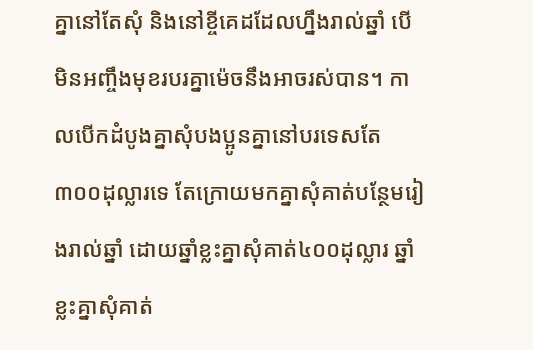គ្នានៅតែសុំ និងនៅខ្ចីគេដដែលហ្នឹងរាល់ឆ្នាំ បើមិនអញ្ចឹងមុខរបរគ្នាម៉េចនឹងអាចរស់បាន។ កាលបើកដំបូងគ្នាសុំបងប្អូនគ្នានៅបរទេសតែ៣០០ដុល្លារទេ តែក្រោយមកគ្នាសុំគាត់បន្ថែមរៀងរាល់ឆ្នាំ ដោយឆ្នាំខ្លះគ្នាសុំគាត់៤០០ដុល្លារ ឆ្នាំខ្លះគ្នាសុំគាត់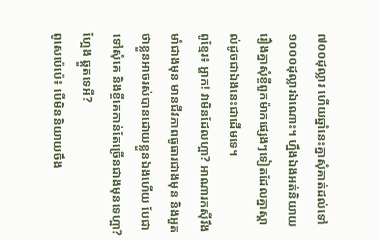៧០០ដុល្លារ ហើយឆ្នាំនេះគ្នាសុំគាត់ដល់ទៅ១០០០ដុល្លារឯណោះ។ ហ្នឹងឯងអត់និយាយរឿងគ្នាសុំខ្ចីពួកម៉ាកផ្សេងៗទៀតដែលគ្នាស្គាល់ដូចជាឯងនេះជាដើមទេ។
ពូខ្មែរ៖ អ្ហាក! វាមិនដែលហ្អា? អាណារកស៊ីរឹងមាំជាងមុន មានជីវភាពធូធារជាងមុន និងអួតថាខ្លួនអាចរស់បានដោយខ្លួនឯងហើយ បែជាទៅសុំគេ និងខ្ចីគេកាន់តែច្រើនជាងមុនទេហ្អា? ហ្អែង ឆ្គួតទេអី?
ពូសេប៉េប៉េ៖ បើមិននិយាយចឹង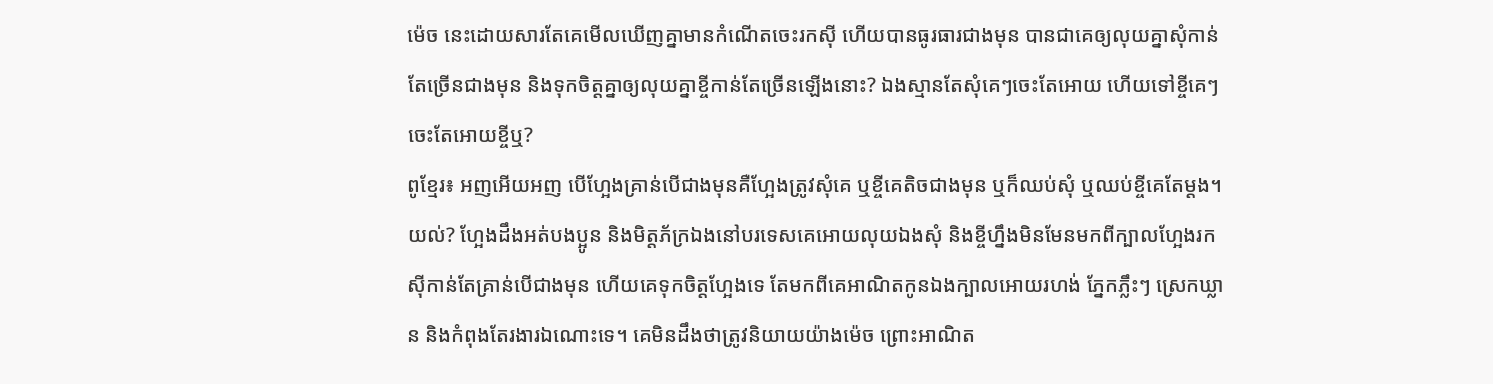ម៉េច នេះដោយសារតែគេមើលឃើញគ្នាមានកំណើតចេះរកស៊ី ហើយបានធូរធារជាងមុន បានជាគេឲ្យលុយគ្នាសុំកាន់តែច្រើនជាងមុន និងទុកចិត្តគ្នាឲ្យលុយគ្នាខ្ចីកាន់តែច្រើនឡើងនោះ? ឯងស្មានតែសុំគេៗចេះតែអោយ ហើយទៅខ្ចីគេៗចេះតែអោយខ្ចីឬ?
ពូខ្មែរ៖ អញអើយអញ បើហ្អែងគ្រាន់បើជាងមុនគឺហ្អែងត្រូវសុំគេ ឬខ្ចីគេតិចជាងមុន ឬក៏ឈប់សុំ ឬឈប់ខ្ចីគេតែម្តង។ យល់? ហ្អែងដឹងអត់បងប្អូន និងមិត្តភ័ក្រឯងនៅបរទេសគេអោយលុយឯងសុំ និងខ្ចីហ្នឹងមិនមែនមកពីក្បាលហ្អែងរកស៊ីកាន់តែគ្រាន់បើជាងមុន ហើយគេទុកចិត្តហ្អែងទេ តែមកពីគេអាណិតកូនឯងក្បាលអោយរហង់ ភ្នែកភ្លឹះៗ ស្រេកឃ្លាន និងកំពុងតែរងារឯណោះទេ។ គេមិនដឹងថាត្រូវនិយាយយ៉ាងម៉េច ព្រោះអាណិត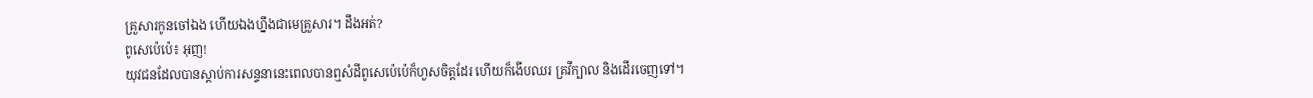គ្រួសារកូនចៅឯង ហើយឯងហ្នឹងជាមេគ្រួសារ។ ដឹងអត់?
ពូសេប៉េប៉េ៖ អុញ!
យុវជនដែលបានស្តាប់ការសន្ទនានេះពេលបានឮសំដីពូសេប៉េប៉េក៏ហួសចិត្តដែរ ហើយក៏ងើបឈរ គ្រវីក្បាល និងដើរចេញទៅ។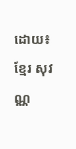ដោយ៖ ខ្មែរ សុវណ្ណ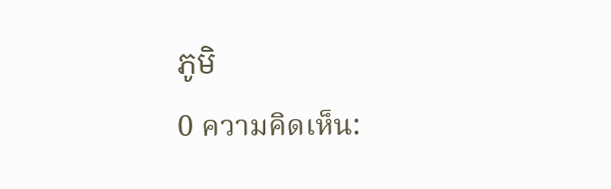ភូមិ
0 ความคิดเห็น: